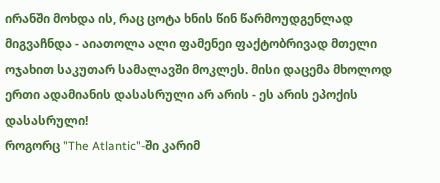ირანში მოხდა ის, რაც ცოტა ხნის წინ წარმოუდგენლად მიგვაჩნდა - აიათოლა ალი ფამენეი ფაქტობრივად მთელი ოჯახით საკუთარ სამალავში მოკლეს. მისი დაცემა მხოლოდ ერთი ადამიანის დასასრული არ არის - ეს არის ეპოქის დასასრული!
როგორც "The Atlantic"-ში კარიმ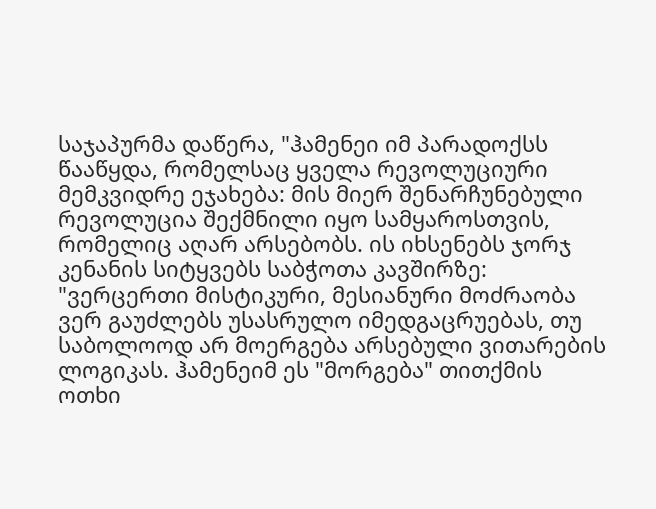საჯაპურმა დაწერა, "ჰამენეი იმ პარადოქსს წააწყდა, რომელსაც ყველა რევოლუციური მემკვიდრე ეჯახება: მის მიერ შენარჩუნებული რევოლუცია შექმნილი იყო სამყაროსთვის, რომელიც აღარ არსებობს. ის იხსენებს ჯორჯ კენანის სიტყვებს საბჭოთა კავშირზე: "ვერცერთი მისტიკური, მესიანური მოძრაობა ვერ გაუძლებს უსასრულო იმედგაცრუებას, თუ საბოლოოდ არ მოერგება არსებული ვითარების ლოგიკას. ჰამენეიმ ეს "მორგება" თითქმის ოთხი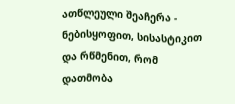ათწლეული შეაჩერა - ნებისყოფით, სისასტიკით და რწმენით, რომ დათმობა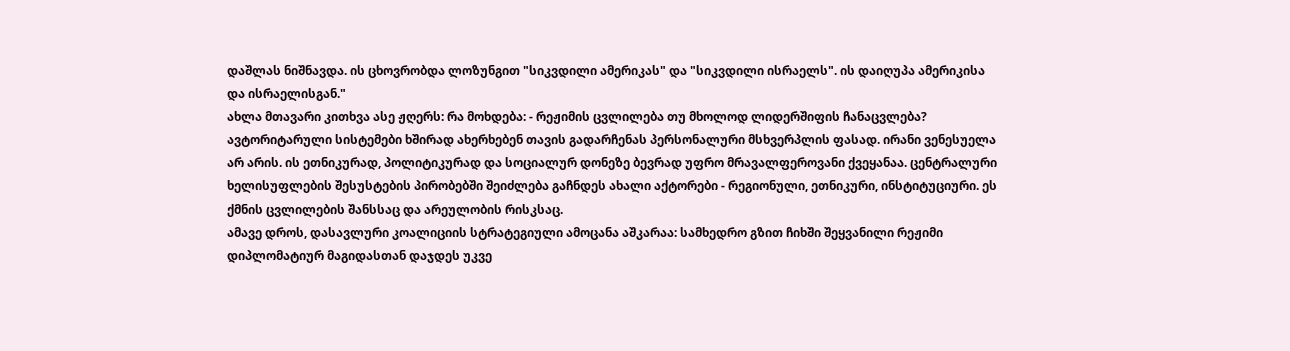დაშლას ნიშნავდა. ის ცხოვრობდა ლოზუნგით "სიკვდილი ამერიკას" და "სიკვდილი ისრაელს". ის დაიღუპა ამერიკისა და ისრაელისგან."
ახლა მთავარი კითხვა ასე ჟღერს: რა მოხდება: - რეჟიმის ცვლილება თუ მხოლოდ ლიდერშიფის ჩანაცვლება?
ავტორიტარული სისტემები ხშირად ახერხებენ თავის გადარჩენას პერსონალური მსხვერპლის ფასად. ირანი ვენესუელა არ არის. ის ეთნიკურად, პოლიტიკურად და სოციალურ დონეზე ბევრად უფრო მრავალფეროვანი ქვეყანაა. ცენტრალური ხელისუფლების შესუსტების პირობებში შეიძლება გაჩნდეს ახალი აქტორები - რეგიონული, ეთნიკური, ინსტიტუციური. ეს ქმნის ცვლილების შანსსაც და არეულობის რისკსაც.
ამავე დროს, დასავლური კოალიციის სტრატეგიული ამოცანა აშკარაა: სამხედრო გზით ჩიხში შეყვანილი რეჟიმი დიპლომატიურ მაგიდასთან დაჯდეს უკვე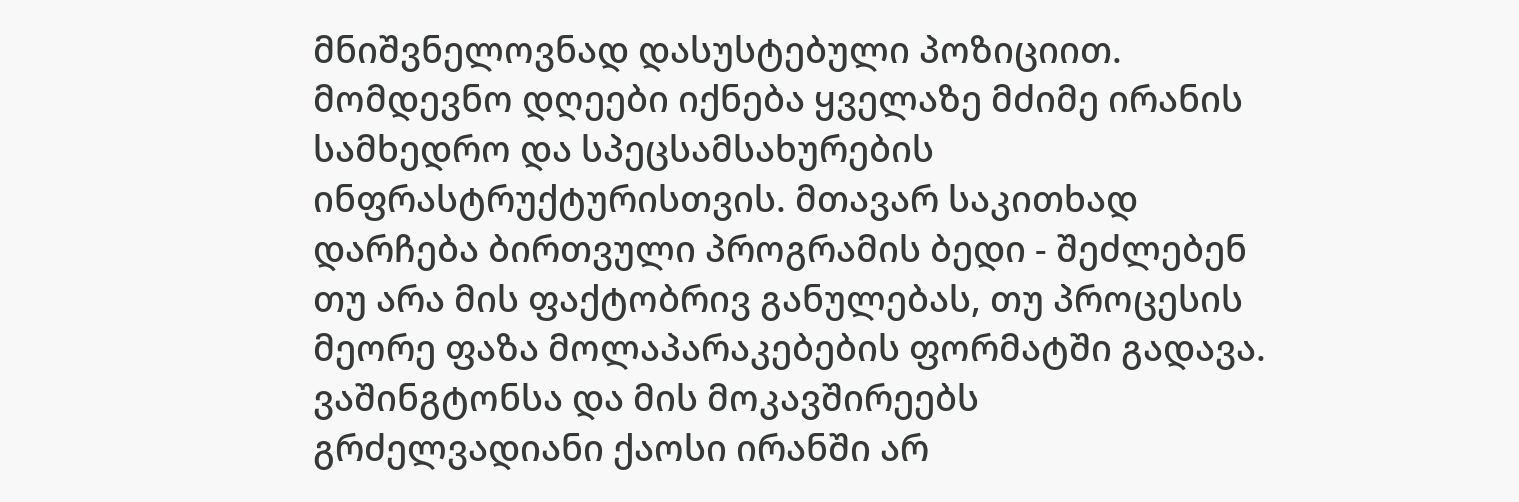მნიშვნელოვნად დასუსტებული პოზიციით. მომდევნო დღეები იქნება ყველაზე მძიმე ირანის სამხედრო და სპეცსამსახურების ინფრასტრუქტურისთვის. მთავარ საკითხად დარჩება ბირთვული პროგრამის ბედი - შეძლებენ თუ არა მის ფაქტობრივ განულებას, თუ პროცესის მეორე ფაზა მოლაპარაკებების ფორმატში გადავა.
ვაშინგტონსა და მის მოკავშირეებს გრძელვადიანი ქაოსი ირანში არ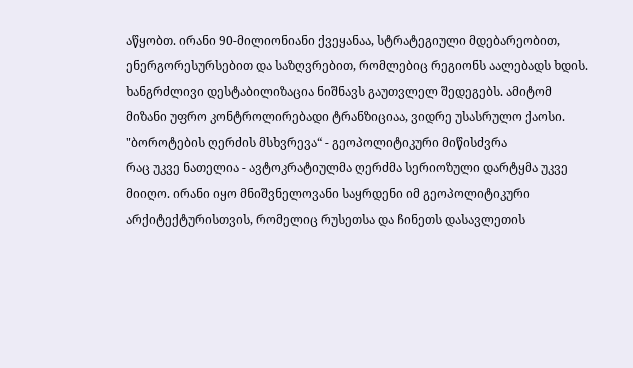აწყობთ. ირანი 90-მილიონიანი ქვეყანაა, სტრატეგიული მდებარეობით, ენერგორესურსებით და საზღვრებით, რომლებიც რეგიონს აალებადს ხდის. ხანგრძლივი დესტაბილიზაცია ნიშნავს გაუთვლელ შედეგებს. ამიტომ მიზანი უფრო კონტროლირებადი ტრანზიციაა, ვიდრე უსასრულო ქაოსი.
"ბოროტების ღერძის მსხვრევა“ - გეოპოლიტიკური მიწისძვრა
რაც უკვე ნათელია - ავტოკრატიულმა ღერძმა სერიოზული დარტყმა უკვე მიიღო. ირანი იყო მნიშვნელოვანი საყრდენი იმ გეოპოლიტიკური არქიტექტურისთვის, რომელიც რუსეთსა და ჩინეთს დასავლეთის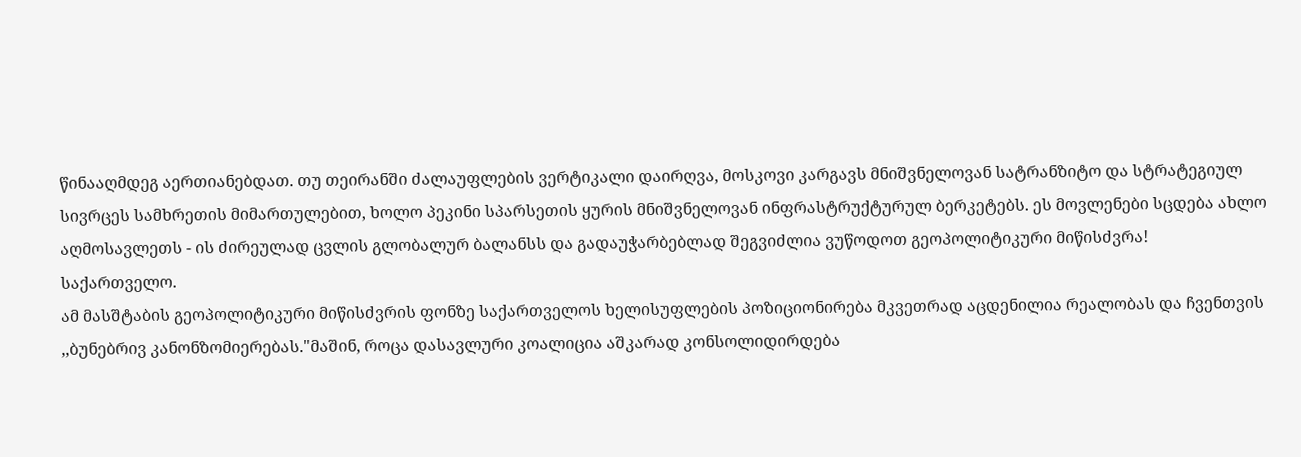წინააღმდეგ აერთიანებდათ. თუ თეირანში ძალაუფლების ვერტიკალი დაირღვა, მოსკოვი კარგავს მნიშვნელოვან სატრანზიტო და სტრატეგიულ სივრცეს სამხრეთის მიმართულებით, ხოლო პეკინი სპარსეთის ყურის მნიშვნელოვან ინფრასტრუქტურულ ბერკეტებს. ეს მოვლენები სცდება ახლო აღმოსავლეთს - ის ძირეულად ცვლის გლობალურ ბალანსს და გადაუჭარბებლად შეგვიძლია ვუწოდოთ გეოპოლიტიკური მიწისძვრა!
საქართველო.
ამ მასშტაბის გეოპოლიტიკური მიწისძვრის ფონზე საქართველოს ხელისუფლების პოზიციონირება მკვეთრად აცდენილია რეალობას და ჩვენთვის ,,ბუნებრივ კანონზომიერებას."მაშინ, როცა დასავლური კოალიცია აშკარად კონსოლიდირდება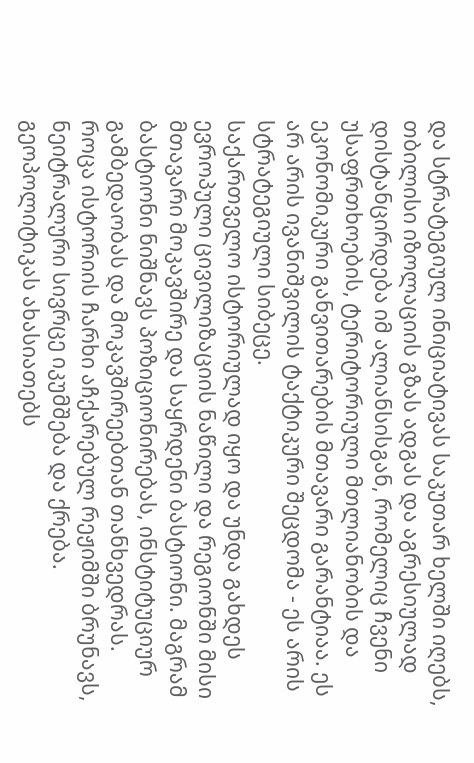და სტრატეგიულ ინიციატივას საკუთარ ხელში იღებს, თბილისი იზოლაციის გზას ადგას და აგრესიულად დისტანცირდება იმ ალიანსისგან, რომელიც ჩვენი უსაფრთხოების, ტერიტორიული მთლიანობის და ეკონომიკური განვითარების მთავარი გარანტიაა. ეს არ არის ივანიშვილის ტაქტიკური შეცდომა - ეს არის სტრატეგიული სიბეცე.
საქართველო ისტორიულად იყო და უნდა გახდეს ევროპული ცივილიზაციის ნაწილი და რეგიონში მისი მთავარი მოკავშირე და საყრდენი ბასტიონი. მაგრამ ბასტიონი ნიშნავს პოზიციონირებას, ინსტიტუციურ გამბედაობას და მოკავშირეებთან თანხვედრას.
როცა ისტორიის ჩარხი აჩქარებულ რეჟიმში ბრუნავს, ნეიტრალური სივრცე იკუმშება და ქრება. გეოპოლიტიკას ახასიათებს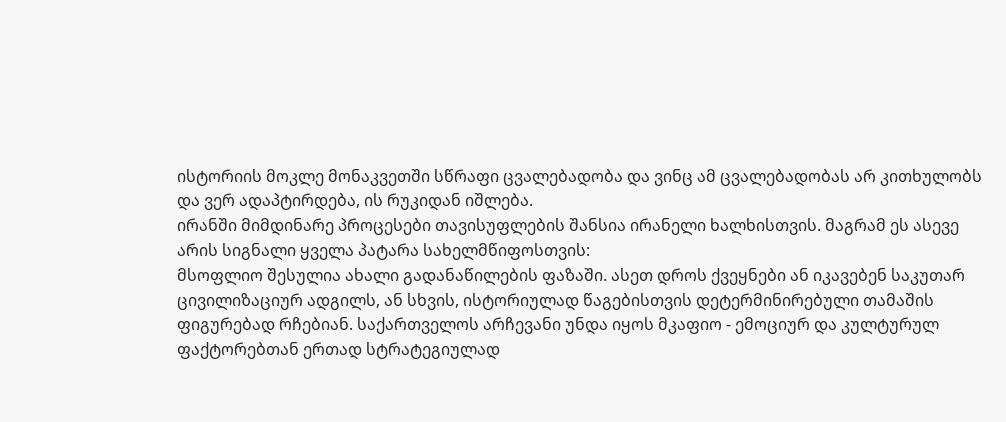ისტორიის მოკლე მონაკვეთში სწრაფი ცვალებადობა და ვინც ამ ცვალებადობას არ კითხულობს და ვერ ადაპტირდება, ის რუკიდან იშლება.
ირანში მიმდინარე პროცესები თავისუფლების შანსია ირანელი ხალხისთვის. მაგრამ ეს ასევე არის სიგნალი ყველა პატარა სახელმწიფოსთვის:
მსოფლიო შესულია ახალი გადანაწილების ფაზაში. ასეთ დროს ქვეყნები ან იკავებენ საკუთარ ცივილიზაციურ ადგილს, ან სხვის, ისტორიულად წაგებისთვის დეტერმინირებული თამაშის ფიგურებად რჩებიან. საქართველოს არჩევანი უნდა იყოს მკაფიო - ემოციურ და კულტურულ ფაქტორებთან ერთად სტრატეგიულად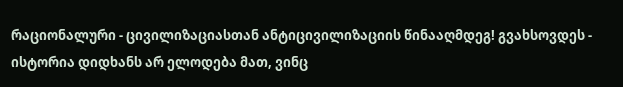რაციონალური - ცივილიზაციასთან ანტიცივილიზაციის წინააღმდეგ! გვახსოვდეს - ისტორია დიდხანს არ ელოდება მათ, ვინც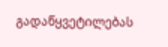გადაწყვეტილებას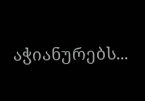აჭიანურებს...